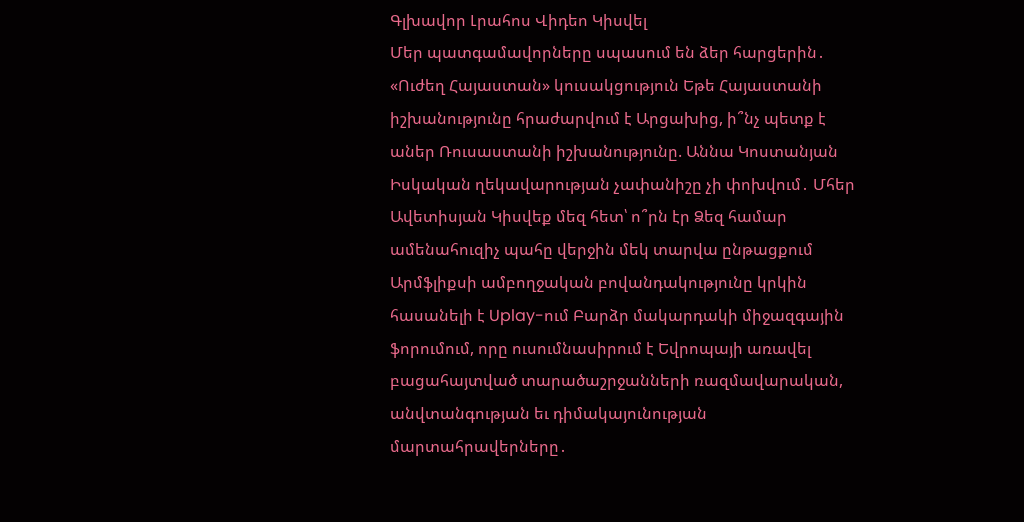Գլխավոր Լրահոս Վիդեո Կիսվել
Մեր պատգամավորները սպասում են ձեր հարցերին․ «Ուժեղ Հայաստան» կուսակցություն Եթե Հայաստանի իշխանությունը հրաժարվում է Արցախից, ի՞նչ պետք է աներ Ռուսաստանի իշխանությունը. Աննա Կոստանյան Իսկական ղեկավարության չափանիշը չի փոխվում․ Մհեր Ավետիսյան Կիսվեք մեզ հետ՝ ո՞րն էր Ձեզ համար ամենահուզիչ պահը վերջին մեկ տարվա ընթացքում Արմֆլիքսի ամբողջական բովանդակությունը կրկին հասանելի է Uplay-ում Բարձր մակարդակի միջազգային ֆորումում, որը ուսումնասիրում է Եվրոպայի առավել բացահայտված տարածաշրջանների ռազմավարական, անվտանգության եւ դիմակայունության մարտահրավերները․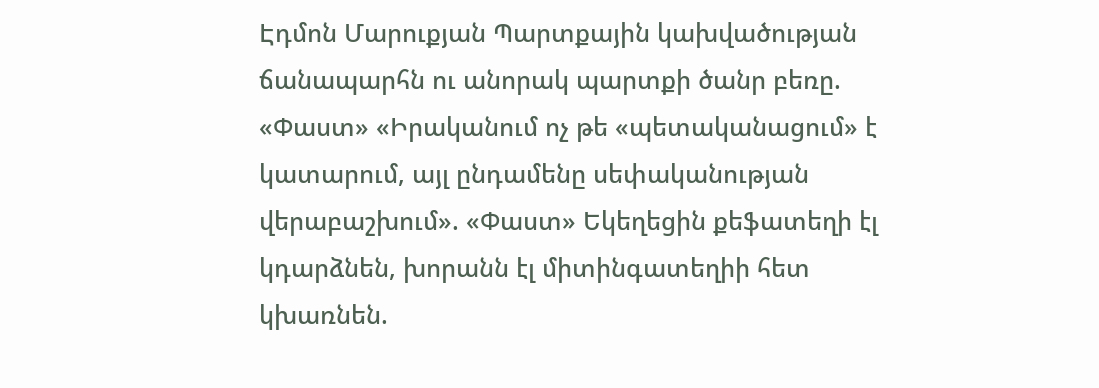Էդմոն Մարուքյան Պարտքային կախվածության ճանապարհն ու անորակ պարտքի ծանր բեռը. «Փաստ» «Իրականում ոչ թե «պետականացում» է կատարում, այլ ընդամենը սեփականության վերաբաշխում». «Փաստ» Եկեղեցին քեֆատեղի էլ կդարձնեն, խորանն էլ միտինգատեղիի հետ կխառնեն.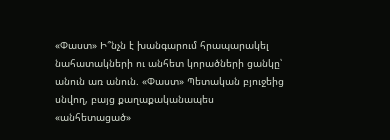«Փաստ» Ի՞նչն է խանգարում հրապարակել նահատակների ու անհետ կորածների ցանկը՝ անուն առ անուն. «Փաստ» Պետական բյուջեից սնվող, բայց քաղաքականապես «անհետացած»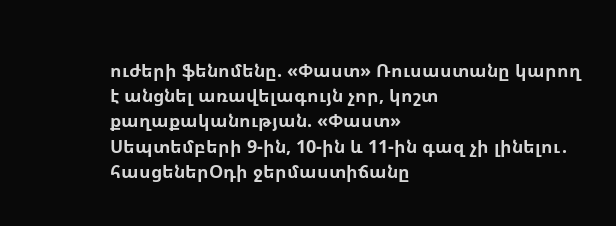ուժերի ֆենոմենը. «Փաստ» Ռուսաստանը կարող է անցնել առավելագույն չոր, կոշտ քաղաքականության. «Փաստ»
Սեպտեմբերի 9-ին, 10-ին և 11-ին գազ չի լինելու․ հասցեներՕդի ջերմաստիճանը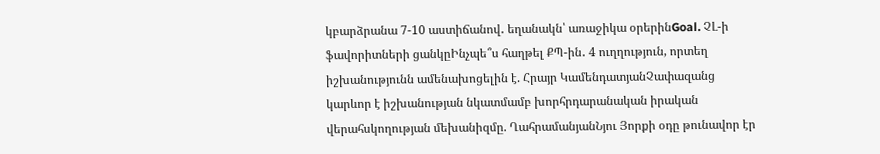կբարձրանա 7-10 աստիճանով․ եղանակն՝ առաջիկա օրերինGoal. ՉԼ-ի ֆավորիտների ցանկըԻնչպե՞ս հաղթել ՔՊ-ին․ 4 ուղղություն, որտեղ իշխանությունն ամենախոցելին է. Հրայր ԿամենդատյանՉափազանց կարևոր է իշխանության նկատմամբ խորհրդարանական իրական վերահսկողության մեխանիզմը. ՂահրամանյանՆյու Յորքի օդը թունավոր էր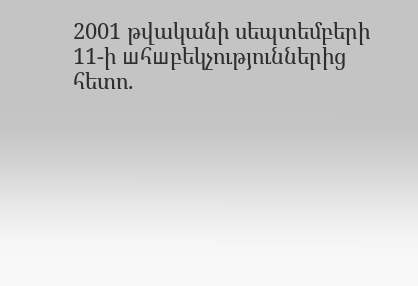2001 թվականի սեպտեմբերի 11-ի шհшբեկչություններից հետո.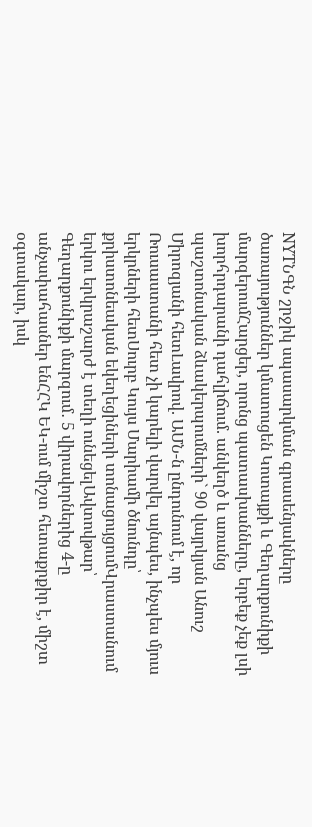NYTՆԳՆ շրջիկ սպասարկման գրասենյակները ծառայություններ կմատուցեն Կոտայքի և Գեղարքունիքի մարզերումՀարցեր, որոնց պատասխանները, երբեք չեք լսի խորհրդարանի դահլիճում. անկեղծ և առանց պաշտոնական ձևակերպումների` 90 վայրկյան Անուշ Միրոզյանի հետԼավրով. ԱՄՆ-ն ընդունում է, որ Ռուսաստանի հետ չի կարելի վարվել այնպես, ինչպես մյուս երկրների հետՍուրբ Կույս Մարիամի ծնունդը՝ քրիստոնեական եկեղեցիների տոնացույցումՎրաստանում երկու երկրաշարժ է տեղի ունեցելԱվտովթար՝ Գեղարքունիքի մարզում․ 5 վիրավորներից 4-ը անչափահասներ ենՀՀԿ ԵԿ-ում միշտ հետաքրքիր է, միշտ օգտակար, իսկ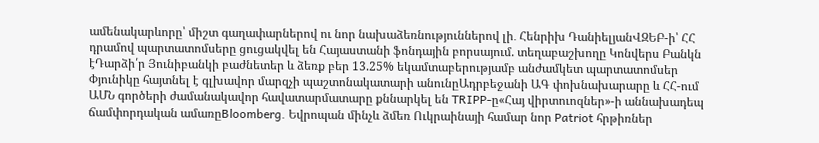ամենակարևորը՝ միշտ գաղափարներով ու նոր նախաձեռնություններով լի․ Հենրիխ ԴանիելյանՎԶԵԲ-ի՝ ՀՀ դրամով պարտատոմսերը ցուցակվել են Հայաստանի ֆոնդային բորսայում. տեղաբաշխողը Կոնվերս Բանկն էԴարձի՛ր Յունիբանկի բաժնետեր և ձեռք բեր 13.25% եկամտաբերությամբ անժամկետ պարտատոմսեր Փյունիկը հայտնել է գլխավոր մարզչի պաշտոնակատարի անունըԱդրբեջանի ԱԳ փոխնախարարը և ՀՀ-ում ԱՄՆ գործերի ժամանակավոր հավատարմատարը քննարկել են TRIPP-ը«Հայ վիրտուոզներ»-ի աննախադեպ ճամփորդական ամառըBloomberg. Եվրոպան մինչև ձմեռ Ուկրաինայի համար նոր Patriot հրթիռներ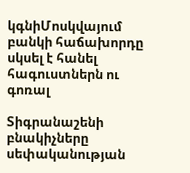կգնիՄոսկվայում բանկի հաճախորդը սկսել է հանել հագուստներն ու գոռալ

Տիգրանաշենի բնակիչները սեփականության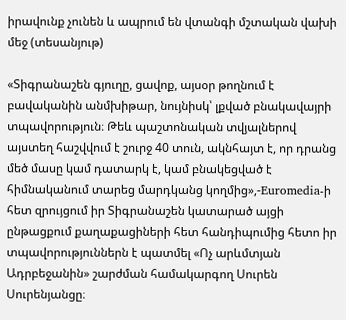իրավունք չունեն և ապրում են վտանգի մշտական վախի մեջ (տեսանյութ)

«Տիգրանաշեն գյուղը, ցավոք, այսօր թողնում է բավականին անմխիթար, նույնիսկ՝ լքված բնակավայրի տպավորություն։ Թեև պաշտոնական տվյալներով այստեղ հաշվվում է շուրջ 40 տուն, ակնհայտ է, որ դրանց մեծ մասը կամ դատարկ է, կամ բնակեցված է հիմնականում տարեց մարդկանց կողմից»,-Euromedia-ի հետ զրույցում իր Տիգրանաշեն կատարած այցի ընթացքում քաղաքացիների հետ հանդիպումից հետո իր տպավորություններն է պատմել «Ոչ արևմտյան Ադրբեջանին» շարժման համակարգող Սուրեն Սուրենյանցը։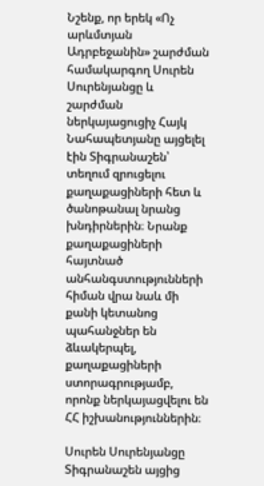Նշենք, որ երեկ «Ոչ արևմտյան Ադրբեջանին» շարժման համակարգող Սուրեն Սուրենյանցը և շարժման ներկայացուցիչ Հայկ Նահապետյանը այցելել էին Տիգրանաշեն՝ տեղում զրուցելու քաղաքացիների հետ և ծանոթանալ նրանց խնդիրներին։ Նրանք քաղաքացիների հայտնած անհանգստությունների հիման վրա նաև մի քանի կետանոց պահանջներ են ձևակերպել, քաղաքացիների ստորագրությամբ, որոնք ներկայացվելու են ՀՀ իշխանություններին։

Սուրեն Սուրենյանցը Տիգրանաշեն այցից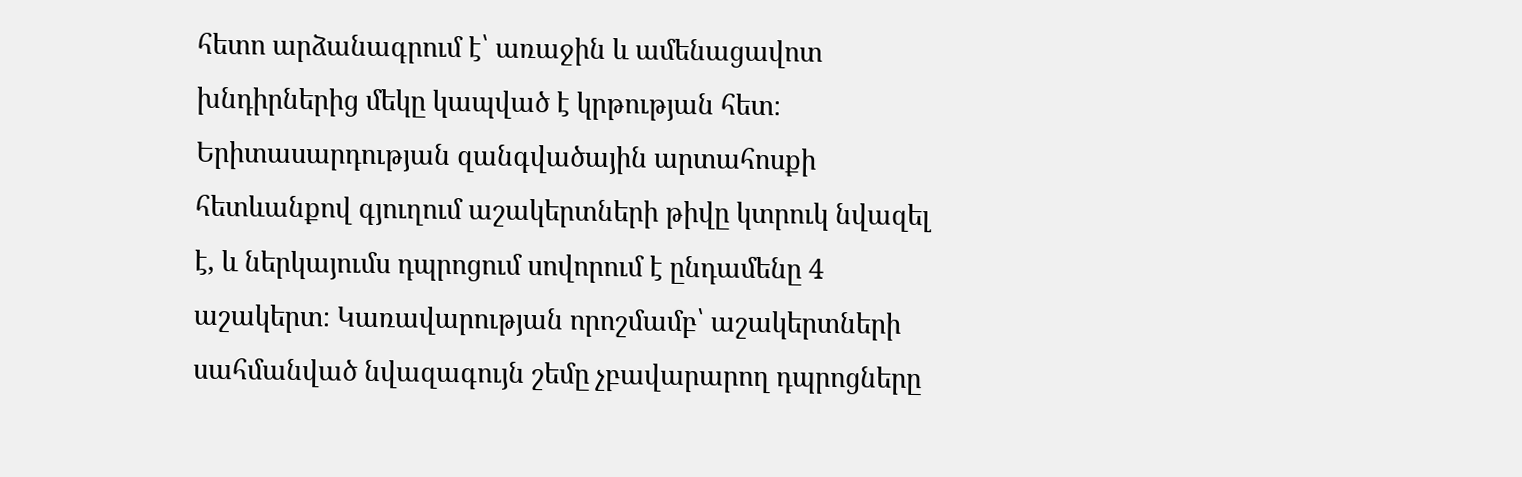հետո արձանագրում է՝ առաջին և ամենացավոտ խնդիրներից մեկը կապված է կրթության հետ։ Երիտասարդության զանգվածային արտահոսքի հետևանքով գյուղում աշակերտների թիվը կտրուկ նվազել է, և ներկայումս դպրոցում սովորում է ընդամենը 4 աշակերտ։ Կառավարության որոշմամբ՝ աշակերտների սահմանված նվազագույն շեմը չբավարարող դպրոցները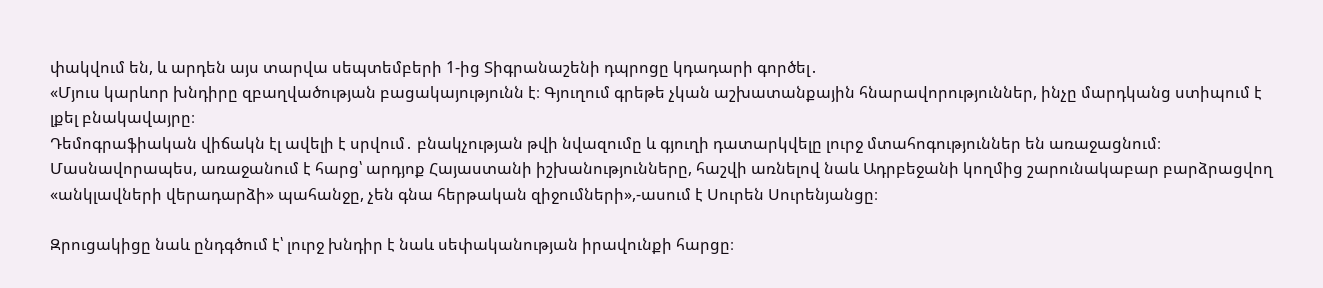փակվում են, և արդեն այս տարվա սեպտեմբերի 1-ից Տիգրանաշենի դպրոցը կդադարի գործել․
«Մյուս կարևոր խնդիրը զբաղվածության բացակայությունն է։ Գյուղում գրեթե չկան աշխատանքային հնարավորություններ, ինչը մարդկանց ստիպում է լքել բնակավայրը։
Դեմոգրաֆիական վիճակն էլ ավելի է սրվում․ բնակչության թվի նվազումը և գյուղի դատարկվելը լուրջ մտահոգություններ են առաջացնում։ Մասնավորապես, առաջանում է հարց՝ արդյոք Հայաստանի իշխանությունները, հաշվի առնելով նաև Ադրբեջանի կողմից շարունակաբար բարձրացվող «անկլավների վերադարձի» պահանջը, չեն գնա հերթական զիջումների»,-ասում է Սուրեն Սուրենյանցը։

Զրուցակիցը նաև ընդգծում է՝ լուրջ խնդիր է նաև սեփականության իրավունքի հարցը։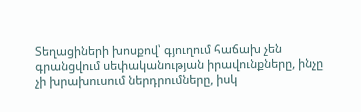Տեղացիների խոսքով՝ գյուղում հաճախ չեն գրանցվում սեփականության իրավունքները, ինչը չի խրախուսում ներդրումները, իսկ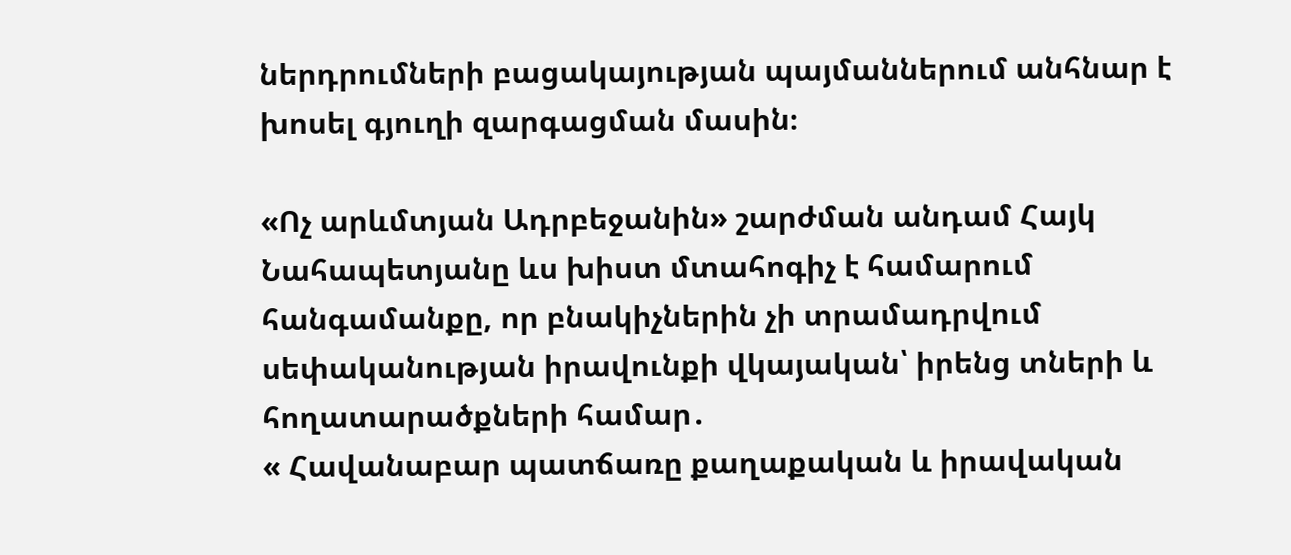ներդրումների բացակայության պայմաններում անհնար է խոսել գյուղի զարգացման մասին։

«Ոչ արևմտյան Ադրբեջանին» շարժման անդամ Հայկ Նահապետյանը ևս խիստ մտահոգիչ է համարում  հանգամանքը, որ բնակիչներին չի տրամադրվում սեփականության իրավունքի վկայական՝ իրենց տների և հողատարածքների համար․
« Հավանաբար պատճառը քաղաքական և իրավական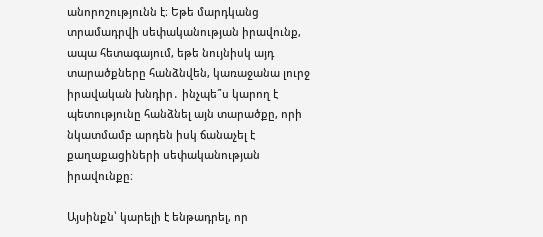անորոշությունն է։ Եթե մարդկանց տրամադրվի սեփականության իրավունք, ապա հետագայում, եթե նույնիսկ այդ տարածքները հանձնվեն, կառաջանա լուրջ իրավական խնդիր․ ինչպե՞ս կարող է պետությունը հանձնել այն տարածքը, որի նկատմամբ արդեն իսկ ճանաչել է քաղաքացիների սեփականության իրավունքը։

Այսինքն՝ կարելի է ենթադրել, որ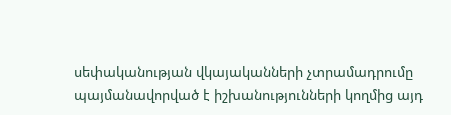սեփականության վկայականների չտրամադրումը պայմանավորված է իշխանությունների կողմից այդ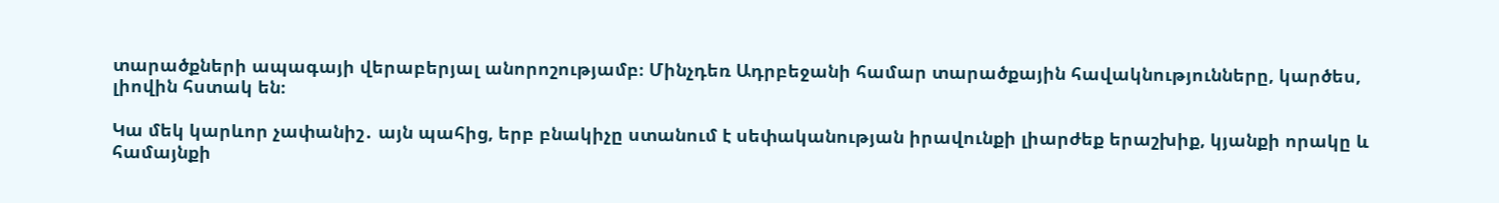տարածքների ապագայի վերաբերյալ անորոշությամբ։ Մինչդեռ Ադրբեջանի համար տարածքային հավակնությունները, կարծես, լիովին հստակ են։

Կա մեկ կարևոր չափանիշ․ այն պահից, երբ բնակիչը ստանում է սեփականության իրավունքի լիարժեք երաշխիք, կյանքի որակը և համայնքի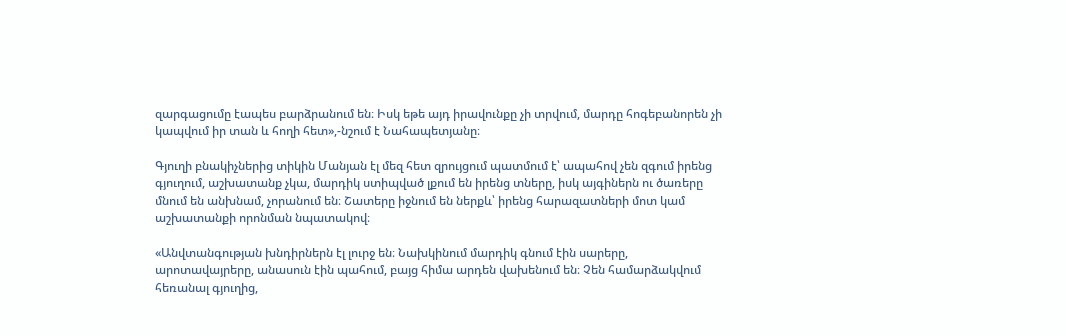զարգացումը էապես բարձրանում են։ Իսկ եթե այդ իրավունքը չի տրվում, մարդը հոգեբանորեն չի կապվում իր տան և հողի հետ»,-նշում է Նահապետյանը։

Գյուղի բնակիչներից տիկին Մանյան էլ մեզ հետ զրույցում պատմում է՝ ապահով չեն զգում իրենց գյուղում, աշխատանք չկա, մարդիկ ստիպված լքում են իրենց տները, իսկ այգիներն ու ծառերը մնում են անխնամ, չորանում են։ Շատերը իջնում են ներքև՝ իրենց հարազատների մոտ կամ աշխատանքի որոնման նպատակով։

«Անվտանգության խնդիրներն էլ լուրջ են։ Նախկինում մարդիկ գնում էին սարերը, արոտավայրերը, անասուն էին պահում, բայց հիմա արդեն վախենում են։ Չեն համարձակվում հեռանալ գյուղից,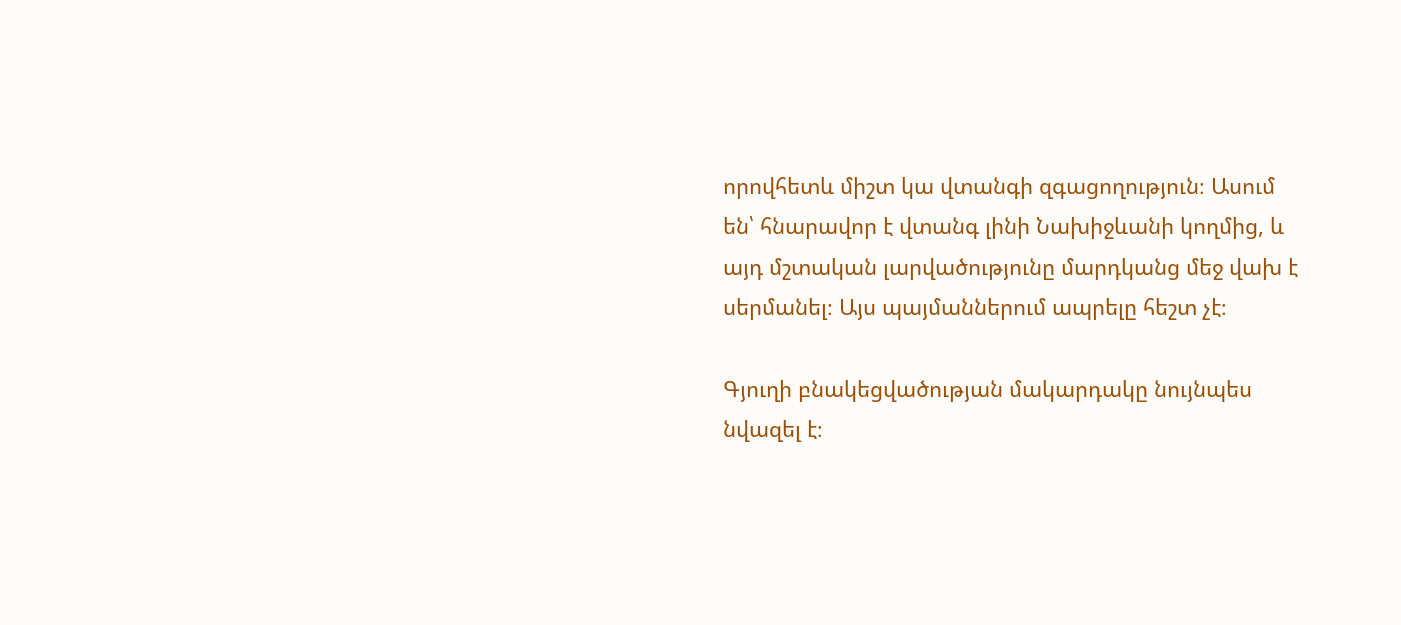որովհետև միշտ կա վտանգի զգացողություն։ Ասում են՝ հնարավոր է վտանգ լինի Նախիջևանի կողմից, և այդ մշտական լարվածությունը մարդկանց մեջ վախ է սերմանել։ Այս պայմաններում ապրելը հեշտ չէ։

Գյուղի բնակեցվածության մակարդակը նույնպես նվազել է։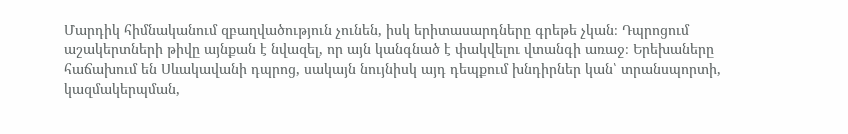Մարդիկ հիմնականում զբաղվածություն չունեն, իսկ երիտասարդները գրեթե չկան։ Դպրոցում աշակերտների թիվը այնքան է նվազել, որ այն կանգնած է փակվելու վտանգի առաջ։ Երեխաները հաճախում են Սևակավանի դպրոց, սակայն նույնիսկ այդ դեպքում խնդիրներ կան՝ տրանսպորտի, կազմակերպման,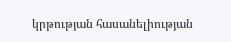կրթության հասանելիության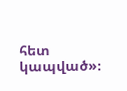հետ կապված»։